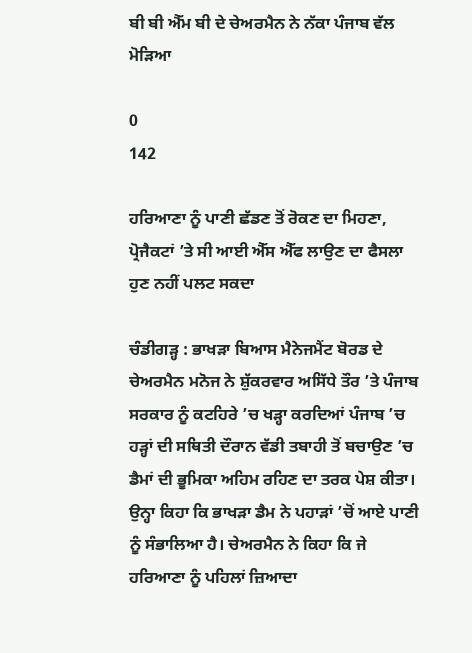ਬੀ ਬੀ ਐੱਮ ਬੀ ਦੇ ਚੇਅਰਮੈਨ ਨੇ ਨੱਕਾ ਪੰਜਾਬ ਵੱਲ ਮੋੜਿਆ

0
142

ਹਰਿਆਣਾ ਨੂੰ ਪਾਣੀ ਛੱਡਣ ਤੋਂ ਰੋਕਣ ਦਾ ਮਿਹਣਾ, ਪ੍ਰੋਜੈਕਟਾਂ ’ਤੇ ਸੀ ਆਈ ਐੱਸ ਐੱਫ ਲਾਉਣ ਦਾ ਫੈਸਲਾ ਹੁਣ ਨਹੀਂ ਪਲਟ ਸਕਦਾ

ਚੰਡੀਗੜ੍ਹ : ਭਾਖੜਾ ਬਿਆਸ ਮੈਨੇਜਮੈਂਟ ਬੋਰਡ ਦੇ ਚੇਅਰਮੈਨ ਮਨੋਜ ਨੇ ਸ਼ੁੱਕਰਵਾਰ ਅਸਿੱਧੇ ਤੌਰ ’ਤੇ ਪੰਜਾਬ ਸਰਕਾਰ ਨੂੰ ਕਟਹਿਰੇ ’ਚ ਖੜ੍ਹਾ ਕਰਦਿਆਂ ਪੰਜਾਬ ’ਚ ਹੜ੍ਹਾਂ ਦੀ ਸਥਿਤੀ ਦੌਰਾਨ ਵੱਡੀ ਤਬਾਹੀ ਤੋਂ ਬਚਾਉਣ ’ਚ ਡੈਮਾਂ ਦੀ ਭੂਮਿਕਾ ਅਹਿਮ ਰਹਿਣ ਦਾ ਤਰਕ ਪੇਸ਼ ਕੀਤਾ। ਉਨ੍ਹਾ ਕਿਹਾ ਕਿ ਭਾਖੜਾ ਡੈਮ ਨੇ ਪਹਾੜਾਂ ’ਚੋਂ ਆਏ ਪਾਣੀ ਨੂੰ ਸੰਭਾਲਿਆ ਹੈ। ਚੇਅਰਮੈਨ ਨੇ ਕਿਹਾ ਕਿ ਜੇ ਹਰਿਆਣਾ ਨੂੰ ਪਹਿਲਾਂ ਜ਼ਿਆਦਾ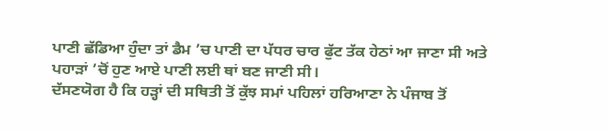ਪਾਣੀ ਛੱਡਿਆ ਹੁੰਦਾ ਤਾਂ ਡੈਮ ’ਚ ਪਾਣੀ ਦਾ ਪੱਧਰ ਚਾਰ ਫੁੱਟ ਤੱਕ ਹੇਠਾਂ ਆ ਜਾਣਾ ਸੀ ਅਤੇ ਪਹਾੜਾਂ ’ਚੋਂ ਹੁਣ ਆਏ ਪਾਣੀ ਲਈ ਥਾਂ ਬਣ ਜਾਣੀ ਸੀ।
ਦੱਸਣਯੋਗ ਹੈ ਕਿ ਹੜ੍ਹਾਂ ਦੀ ਸਥਿਤੀ ਤੋਂ ਕੁੱਝ ਸਮਾਂ ਪਹਿਲਾਂ ਹਰਿਆਣਾ ਨੇ ਪੰਜਾਬ ਤੋਂ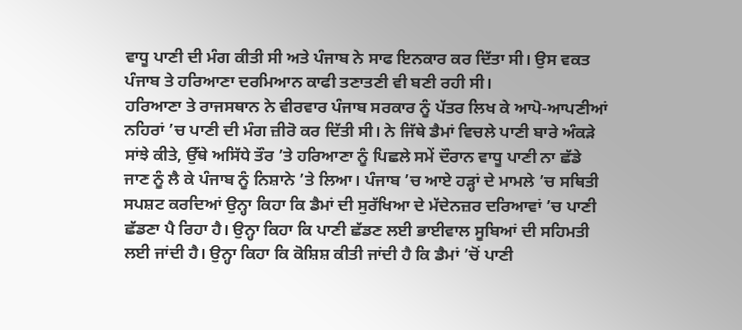ਵਾਧੂ ਪਾਣੀ ਦੀ ਮੰਗ ਕੀਤੀ ਸੀ ਅਤੇ ਪੰਜਾਬ ਨੇ ਸਾਫ ਇਨਕਾਰ ਕਰ ਦਿੱਤਾ ਸੀ। ਉਸ ਵਕਤ ਪੰਜਾਬ ਤੇ ਹਰਿਆਣਾ ਦਰਮਿਆਨ ਕਾਫੀ ਤਣਾਤਣੀ ਵੀ ਬਣੀ ਰਹੀ ਸੀ।
ਹਰਿਆਣਾ ਤੇ ਰਾਜਸਥਾਨ ਨੇ ਵੀਰਵਾਰ ਪੰਜਾਬ ਸਰਕਾਰ ਨੂੰ ਪੱਤਰ ਲਿਖ ਕੇ ਆਪੋ-ਆਪਣੀਆਂ ਨਹਿਰਾਂ ’ਚ ਪਾਣੀ ਦੀ ਮੰਗ ਜ਼ੀਰੋ ਕਰ ਦਿੱਤੀ ਸੀ। ਨੇ ਜਿੱਥੇ ਡੈਮਾਂ ਵਿਚਲੇ ਪਾਣੀ ਬਾਰੇ ਅੰਕੜੇ ਸਾਂਝੇ ਕੀਤੇ, ਉੱਥੇ ਅਸਿੱਧੇ ਤੌਰ ’ਤੇ ਹਰਿਆਣਾ ਨੂੰ ਪਿਛਲੇ ਸਮੇਂ ਦੌਰਾਨ ਵਾਧੂ ਪਾਣੀ ਨਾ ਛੱਡੇ ਜਾਣ ਨੂੰ ਲੈ ਕੇ ਪੰਜਾਬ ਨੂੰ ਨਿਸ਼ਾਨੇ ’ਤੇ ਲਿਆ। ਪੰਜਾਬ ’ਚ ਆਏ ਹੜ੍ਹਾਂ ਦੇ ਮਾਮਲੇ ’ਚ ਸਥਿਤੀ ਸਪਸ਼ਟ ਕਰਦਿਆਂ ਉਨ੍ਹਾ ਕਿਹਾ ਕਿ ਡੈਮਾਂ ਦੀ ਸੁਰੱਖਿਆ ਦੇ ਮੱਦੇਨਜ਼ਰ ਦਰਿਆਵਾਂ ’ਚ ਪਾਣੀ ਛੱਡਣਾ ਪੈ ਰਿਹਾ ਹੈ। ਉਨ੍ਹਾ ਕਿਹਾ ਕਿ ਪਾਣੀ ਛੱਡਣ ਲਈ ਭਾਈਵਾਲ ਸੂਬਿਆਂ ਦੀ ਸਹਿਮਤੀ ਲਈ ਜਾਂਦੀ ਹੈ। ਉਨ੍ਹਾ ਕਿਹਾ ਕਿ ਕੋਸ਼ਿਸ਼ ਕੀਤੀ ਜਾਂਦੀ ਹੈ ਕਿ ਡੈਮਾਂ ’ਚੋਂ ਪਾਣੀ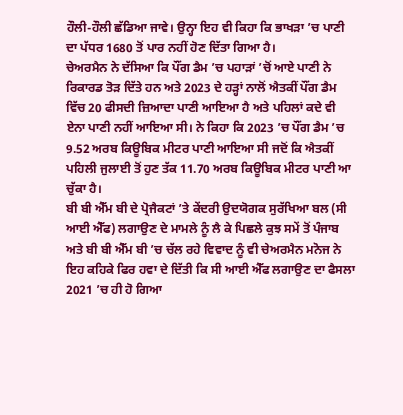ਹੌਲੀ-ਹੌਲੀ ਛੱਡਿਆ ਜਾਵੇ। ਉਨ੍ਹਾ ਇਹ ਵੀ ਕਿਹਾ ਕਿ ਭਾਖੜਾ ’ਚ ਪਾਣੀ ਦਾ ਪੱਧਰ 1680 ਤੋਂ ਪਾਰ ਨਹੀਂ ਹੋਣ ਦਿੱਤਾ ਗਿਆ ਹੈ।
ਚੇਅਰਮੈਨ ਨੇ ਦੱਸਿਆ ਕਿ ਪੌਂਗ ਡੈਮ ’ਚ ਪਹਾੜਾਂ ’ਚੋਂ ਆਏ ਪਾਣੀ ਨੇ ਰਿਕਾਰਡ ਤੋੜ ਦਿੱਤੇ ਹਨ ਅਤੇ 2023 ਦੇ ਹੜ੍ਹਾਂ ਨਾਲੋਂ ਐਤਕੀਂ ਪੌਂਗ ਡੈਮ ਵਿੱਚ 20 ਫੀਸਦੀ ਜ਼ਿਆਦਾ ਪਾਣੀ ਆਇਆ ਹੈ ਅਤੇ ਪਹਿਲਾਂ ਕਦੇ ਵੀ ਏਨਾ ਪਾਣੀ ਨਹੀਂ ਆਇਆ ਸੀ। ਨੇ ਕਿਹਾ ਕਿ 2023 ’ਚ ਪੌਂਗ ਡੈਮ ’ਚ 9.52 ਅਰਬ ਕਿਊਬਿਕ ਮੀਟਰ ਪਾਣੀ ਆਇਆ ਸੀ ਜਦੋਂ ਕਿ ਐਤਕੀਂ ਪਹਿਲੀ ਜੁਲਾਈ ਤੋਂ ਹੁਣ ਤੱਕ 11.70 ਅਰਬ ਕਿਊਬਿਕ ਮੀਟਰ ਪਾਣੀ ਆ ਚੁੱਕਾ ਹੈ।
ਬੀ ਬੀ ਐੱਮ ਬੀ ਦੇ ਪ੍ਰੋਜੈਕਟਾਂ ’ਤੇ ਕੇਂਦਰੀ ਉਦਯੋਗਕ ਸੁਰੱਖਿਆ ਬਲ (ਸੀ ਆਈ ਐੱਫ) ਲਗਾਉਣ ਦੇ ਮਾਮਲੇ ਨੂੰ ਲੈ ਕੇ ਪਿਛਲੇ ਕੁਝ ਸਮੇਂ ਤੋਂ ਪੰਜਾਬ ਅਤੇ ਬੀ ਬੀ ਐੱਮ ਬੀ ’ਚ ਚੱਲ ਰਹੇ ਵਿਵਾਦ ਨੂੰ ਵੀ ਚੇਅਰਮੈਨ ਮਨੋਜ ਨੇ ਇਹ ਕਹਿਕੇ ਫਿਰ ਹਵਾ ਦੇ ਦਿੱਤੀ ਕਿ ਸੀ ਆਈ ਐੱਫ ਲਗਾਉਣ ਦਾ ਫੈਸਲਾ 2021 ’ਚ ਹੀ ਹੋ ਗਿਆ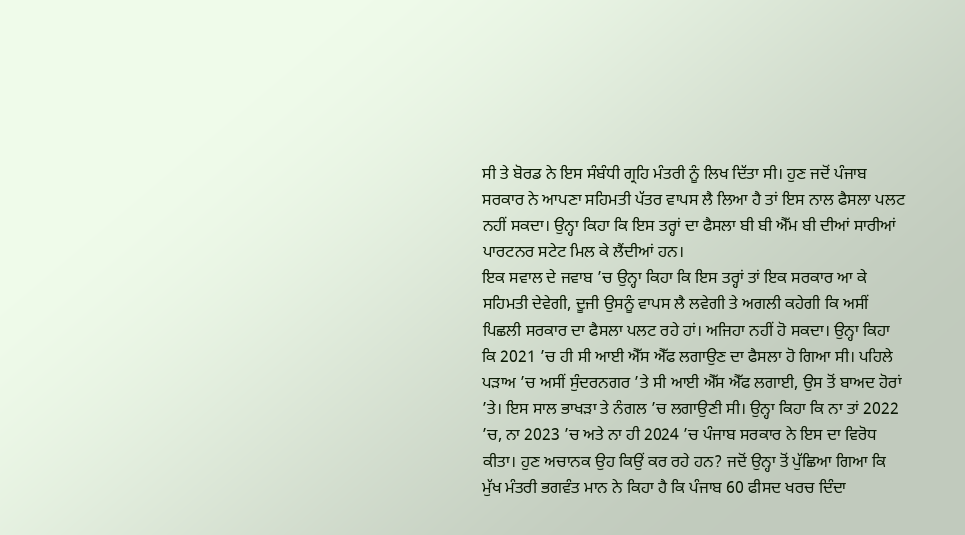ਸੀ ਤੇ ਬੋਰਡ ਨੇ ਇਸ ਸੰਬੰਧੀ ਗ੍ਰਹਿ ਮੰਤਰੀ ਨੂੰ ਲਿਖ ਦਿੱਤਾ ਸੀ। ਹੁਣ ਜਦੋਂ ਪੰਜਾਬ ਸਰਕਾਰ ਨੇ ਆਪਣਾ ਸਹਿਮਤੀ ਪੱਤਰ ਵਾਪਸ ਲੈ ਲਿਆ ਹੈ ਤਾਂ ਇਸ ਨਾਲ ਫੈਸਲਾ ਪਲਟ ਨਹੀਂ ਸਕਦਾ। ਉਨ੍ਹਾ ਕਿਹਾ ਕਿ ਇਸ ਤਰ੍ਹਾਂ ਦਾ ਫੈਸਲਾ ਬੀ ਬੀ ਐੱਮ ਬੀ ਦੀਆਂ ਸਾਰੀਆਂ ਪਾਰਟਨਰ ਸਟੇਟ ਮਿਲ ਕੇ ਲੈਂਦੀਆਂ ਹਨ।
ਇਕ ਸਵਾਲ ਦੇ ਜਵਾਬ ’ਚ ਉਨ੍ਹਾ ਕਿਹਾ ਕਿ ਇਸ ਤਰ੍ਹਾਂ ਤਾਂ ਇਕ ਸਰਕਾਰ ਆ ਕੇ ਸਹਿਮਤੀ ਦੇਵੇਗੀ, ਦੂਜੀ ਉਸਨੂੰ ਵਾਪਸ ਲੈ ਲਵੇਗੀ ਤੇ ਅਗਲੀ ਕਹੇਗੀ ਕਿ ਅਸੀਂ ਪਿਛਲੀ ਸਰਕਾਰ ਦਾ ਫੈਸਲਾ ਪਲਟ ਰਹੇ ਹਾਂ। ਅਜਿਹਾ ਨਹੀਂ ਹੋ ਸਕਦਾ। ਉਨ੍ਹਾ ਕਿਹਾ ਕਿ 2021 ’ਚ ਹੀ ਸੀ ਆਈ ਐੱਸ ਐੱਫ ਲਗਾਉਣ ਦਾ ਫੈਸਲਾ ਹੋ ਗਿਆ ਸੀ। ਪਹਿਲੇ ਪੜਾਅ ’ਚ ਅਸੀਂ ਸੁੰਦਰਨਗਰ ’ਤੇ ਸੀ ਆਈ ਐੱਸ ਐੱਫ ਲਗਾਈ, ਉਸ ਤੋਂ ਬਾਅਦ ਹੋਰਾਂ ’ਤੇ। ਇਸ ਸਾਲ ਭਾਖੜਾ ਤੇ ਨੰਗਲ ’ਚ ਲਗਾਉਣੀ ਸੀ। ਉਨ੍ਹਾ ਕਿਹਾ ਕਿ ਨਾ ਤਾਂ 2022 ’ਚ, ਨਾ 2023 ’ਚ ਅਤੇ ਨਾ ਹੀ 2024 ’ਚ ਪੰਜਾਬ ਸਰਕਾਰ ਨੇ ਇਸ ਦਾ ਵਿਰੋਧ ਕੀਤਾ। ਹੁਣ ਅਚਾਨਕ ਉਹ ਕਿਉਂ ਕਰ ਰਹੇ ਹਨ? ਜਦੋਂ ਉਨ੍ਹਾ ਤੋਂ ਪੁੱਛਿਆ ਗਿਆ ਕਿ ਮੁੱਖ ਮੰਤਰੀ ਭਗਵੰਤ ਮਾਨ ਨੇ ਕਿਹਾ ਹੈ ਕਿ ਪੰਜਾਬ 60 ਫੀਸਦ ਖਰਚ ਦਿੰਦਾ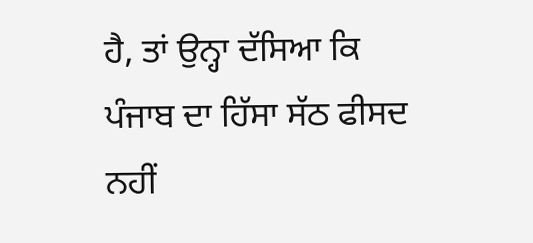ਹੈ, ਤਾਂ ਉਨ੍ਹਾ ਦੱਸਿਆ ਕਿ ਪੰਜਾਬ ਦਾ ਹਿੱਸਾ ਸੱਠ ਫੀਸਦ ਨਹੀਂ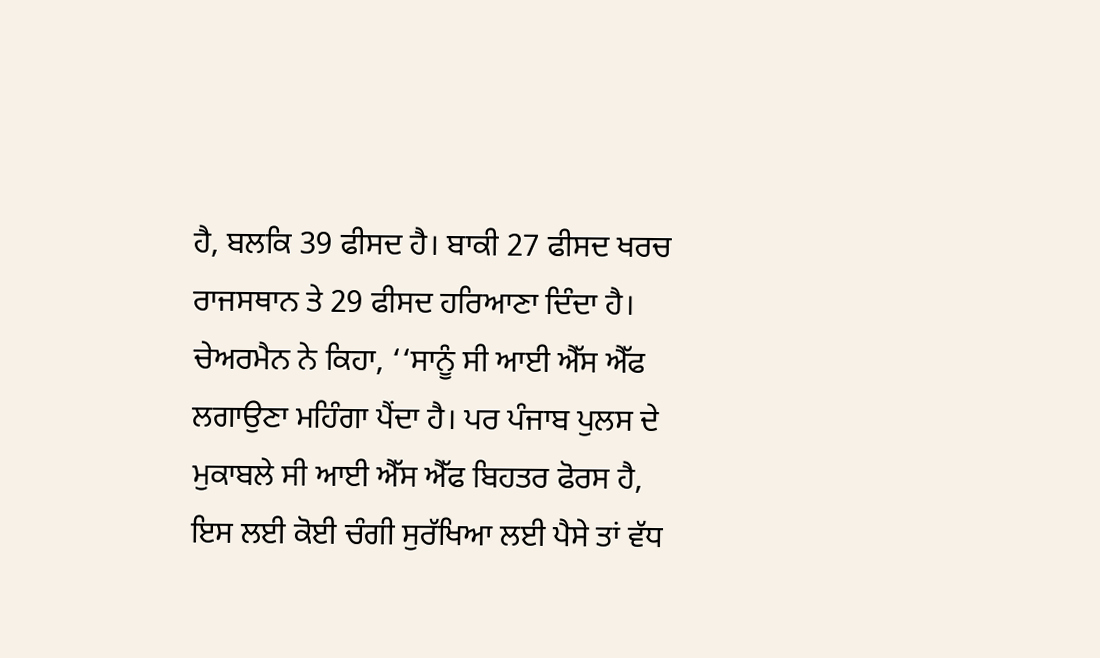ਹੈ, ਬਲਕਿ 39 ਫੀਸਦ ਹੈ। ਬਾਕੀ 27 ਫੀਸਦ ਖਰਚ ਰਾਜਸਥਾਨ ਤੇ 29 ਫੀਸਦ ਹਰਿਆਣਾ ਦਿੰਦਾ ਹੈ।
ਚੇਅਰਮੈਨ ਨੇ ਕਿਹਾ, ‘‘ਸਾਨੂੰ ਸੀ ਆਈ ਐੱਸ ਐੱਫ ਲਗਾਉਣਾ ਮਹਿੰਗਾ ਪੈਂਦਾ ਹੈ। ਪਰ ਪੰਜਾਬ ਪੁਲਸ ਦੇ ਮੁਕਾਬਲੇ ਸੀ ਆਈ ਐੱਸ ਐੱਫ ਬਿਹਤਰ ਫੋਰਸ ਹੈ, ਇਸ ਲਈ ਕੋਈ ਚੰਗੀ ਸੁਰੱਖਿਆ ਲਈ ਪੈਸੇ ਤਾਂ ਵੱਧ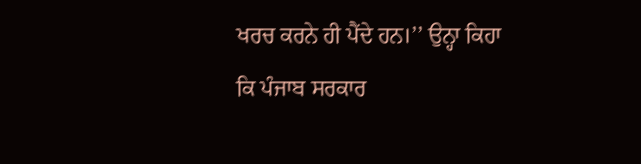ਖਰਚ ਕਰਨੇ ਹੀ ਪੈਂਦੇ ਹਨ।’’ ਉਨ੍ਹਾ ਕਿਹਾ ਕਿ ਪੰਜਾਬ ਸਰਕਾਰ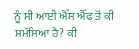ਨੂੰ ਸੀ ਆਈ ਐੱਸ ਐੱਫ ਤੋਂ ਕੀ ਸਮੱਸਿਆ ਹੈ? ਕੀ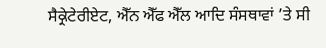ਸੈਕ੍ਰੇਟੇਰੀਏਟ, ਐੱਨ ਐੱਫ ਐੱਲ ਆਦਿ ਸੰਸਥਾਵਾਂ ’ਤੇ ਸੀ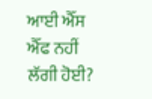ਆਈ ਐੱਸ ਐੱਫ ਨਹੀਂ ਲੱਗੀ ਹੋਈ?